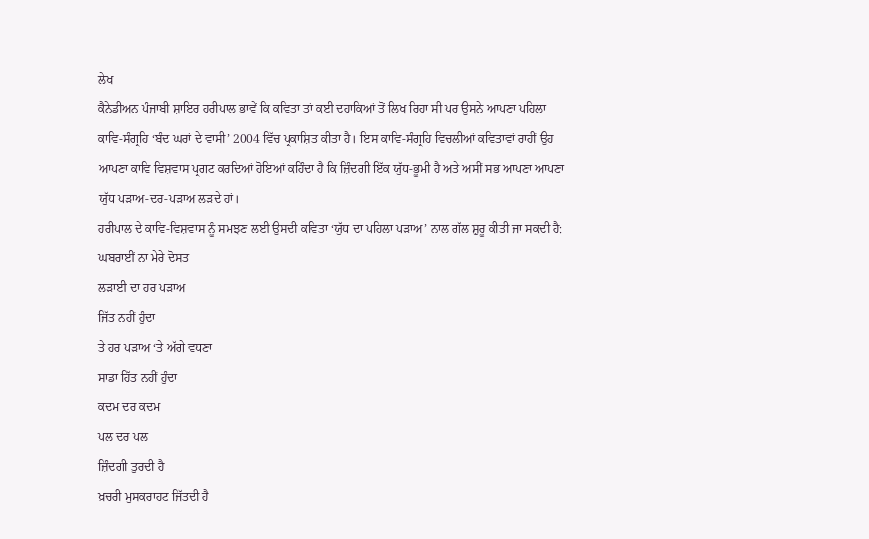ਲੇਖ
ਕੈਨੇਡੀਅਨ ਪੰਜਾਬੀ ਸ਼ਾਇਰ ਹਰੀਪਾਲ ਭਾਵੇਂ ਕਿ ਕਵਿਤਾ ਤਾਂ ਕਈ ਦਹਾਕਿਆਂ ਤੋਂ ਲਿਖ ਰਿਹਾ ਸੀ ਪਰ ਉਸਨੇ ਆਪਣਾ ਪਹਿਲਾ ਕਾਵਿ-ਸੰਗ੍ਰਹਿ ‘ਬੰਦ ਘਰਾਂ ਦੇ ਵਾਸੀ’ 2004 ਵਿੱਚ ਪ੍ਰਕਾਸ਼ਿਤ ਕੀਤਾ ਹੈ। ਇਸ ਕਾਵਿ-ਸੰਗ੍ਰਹਿ ਵਿਚਲੀਆਂ ਕਵਿਤਾਵਾਂ ਰਾਹੀਂ ਉਹ ਆਪਣਾ ਕਾਵਿ ਵਿਸ਼ਵਾਸ ਪ੍ਰਗਟ ਕਰਦਿਆਂ ਹੋਇਆਂ ਕਹਿੰਦਾ ਹੈ ਕਿ ਜ਼ਿੰਦਗੀ ਇੱਕ ਯੁੱਧ-ਭੂਮੀ ਹੈ ਅਤੇ ਅਸੀਂ ਸਭ ਆਪਣਾ ਆਪਣਾ ਯੁੱਧ ਪੜਾਅ-ਦਰ-ਪੜਾਅ ਲੜਦੇ ਹਾਂ।
ਹਰੀਪਾਲ ਦੇ ਕਾਵਿ-ਵਿਸ਼ਵਾਸ ਨੂੰ ਸਮਝਣ ਲਈ ਉਸਦੀ ਕਵਿਤਾ ‘ਯੁੱਧ ਦਾ ਪਹਿਲਾ ਪੜਾਅ’ ਨਾਲ ਗੱਲ ਸ਼ੁਰੂ ਕੀਤੀ ਜਾ ਸਕਦੀ ਹੈ:
ਘਬਰਾਈਂ ਨਾ ਮੇਰੇ ਦੋਸਤ
ਲੜਾਈ ਦਾ ਹਰ ਪੜਾਅ
ਜਿੱਤ ਨਹੀਂ ਹੁੰਦਾ
ਤੇ ਹਰ ਪੜਾਅ ‘ਤੇ ਅੱਗੇ ਵਧਣਾ
ਸਾਡਾ ਹਿੱਤ ਨਹੀਂ ਹੁੰਦਾ
ਕਦਮ ਦਰ ਕਦਮ
ਪਲ ਦਰ ਪਲ
ਜ਼ਿੰਦਗੀ ਤੁਰਦੀ ਹੈ
ਖ਼ਚਰੀ ਮੁਸਕਰਾਹਟ ਜਿੱਤਦੀ ਹੈ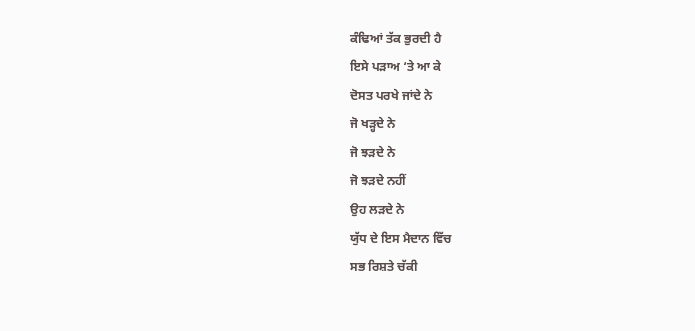ਕੰਢਿਆਂ ਤੱਕ ਭੁਰਦੀ ਹੈ
ਇਸੇ ਪੜਾਅ ‘ਤੇ ਆ ਕੇ
ਦੋਸਤ ਪਰਖੇ ਜਾਂਦੇ ਨੇ
ਜੋ ਖੜ੍ਹਦੇ ਨੇ
ਜੋ ਝੜਦੇ ਨੇ
ਜੋ ਝੜਦੇ ਨਹੀਂ
ਉਹ ਲੜਦੇ ਨੇ
ਯੁੱਧ ਦੇ ਇਸ ਮੈਦਾਨ ਵਿੱਚ
ਸਭ ਰਿਸ਼ਤੇ ਚੱਕੀ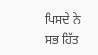ਪਿਸਦੇ ਨੇ
ਸਭ ਹਿੱਤ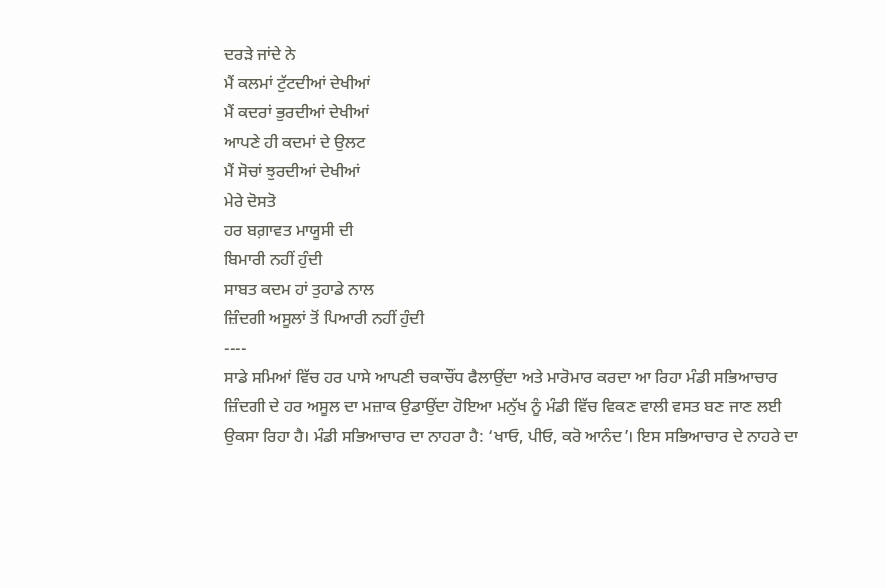ਦਰੜੇ ਜਾਂਦੇ ਨੇ
ਮੈਂ ਕਲਮਾਂ ਟੁੱਟਦੀਆਂ ਦੇਖੀਆਂ
ਮੈਂ ਕਦਰਾਂ ਭੁਰਦੀਆਂ ਦੇਖੀਆਂ
ਆਪਣੇ ਹੀ ਕਦਮਾਂ ਦੇ ਉਲਟ
ਮੈਂ ਸੋਚਾਂ ਝੁਰਦੀਆਂ ਦੇਖੀਆਂ
ਮੇਰੇ ਦੋਸਤੋ
ਹਰ ਬਗ਼ਾਵਤ ਮਾਯੂਸੀ ਦੀ
ਬਿਮਾਰੀ ਨਹੀਂ ਹੁੰਦੀ
ਸਾਬਤ ਕਦਮ ਹਾਂ ਤੁਹਾਡੇ ਨਾਲ
ਜ਼ਿੰਦਗੀ ਅਸੂਲਾਂ ਤੋਂ ਪਿਆਰੀ ਨਹੀਂ ਹੁੰਦੀ
----
ਸਾਡੇ ਸਮਿਆਂ ਵਿੱਚ ਹਰ ਪਾਸੇ ਆਪਣੀ ਚਕਾਚੌਂਧ ਫੈਲਾਉਂਦਾ ਅਤੇ ਮਾਰੋਮਾਰ ਕਰਦਾ ਆ ਰਿਹਾ ਮੰਡੀ ਸਭਿਆਚਾਰ ਜ਼ਿੰਦਗੀ ਦੇ ਹਰ ਅਸੂਲ ਦਾ ਮਜ਼ਾਕ ਉਡਾਉਂਦਾ ਹੋਇਆ ਮਨੁੱਖ ਨੂੰ ਮੰਡੀ ਵਿੱਚ ਵਿਕਣ ਵਾਲੀ ਵਸਤ ਬਣ ਜਾਣ ਲਈ ਉਕਸਾ ਰਿਹਾ ਹੈ। ਮੰਡੀ ਸਭਿਆਚਾਰ ਦਾ ਨਾਹਰਾ ਹੈ: ‘ਖਾਓ, ਪੀਓ, ਕਰੋ ਆਨੰਦ’। ਇਸ ਸਭਿਆਚਾਰ ਦੇ ਨਾਹਰੇ ਦਾ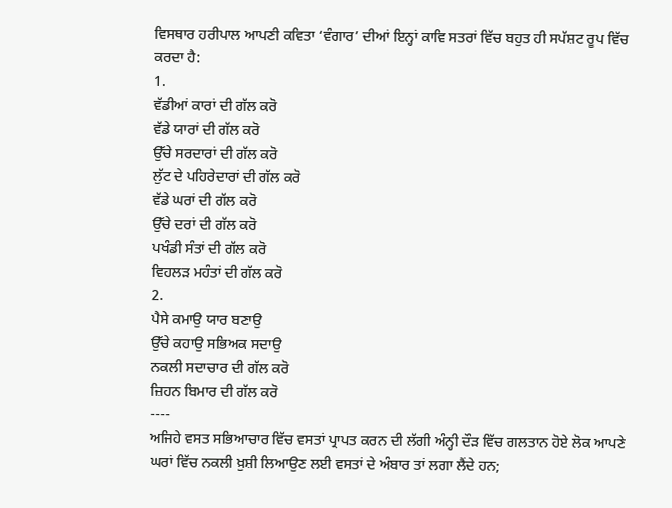ਵਿਸਥਾਰ ਹਰੀਪਾਲ ਆਪਣੀ ਕਵਿਤਾ ‘ਵੰਗਾਰ’ ਦੀਆਂ ਇਨ੍ਹਾਂ ਕਾਵਿ ਸਤਰਾਂ ਵਿੱਚ ਬਹੁਤ ਹੀ ਸਪੱਸ਼ਟ ਰੂਪ ਵਿੱਚ ਕਰਦਾ ਹੈ:
1.
ਵੱਡੀਆਂ ਕਾਰਾਂ ਦੀ ਗੱਲ ਕਰੋ
ਵੱਡੇ ਯਾਰਾਂ ਦੀ ਗੱਲ ਕਰੋ
ਉੱਚੇ ਸਰਦਾਰਾਂ ਦੀ ਗੱਲ ਕਰੋ
ਲੁੱਟ ਦੇ ਪਹਿਰੇਦਾਰਾਂ ਦੀ ਗੱਲ ਕਰੋ
ਵੱਡੇ ਘਰਾਂ ਦੀ ਗੱਲ ਕਰੋ
ਉੱਚੇ ਦਰਾਂ ਦੀ ਗੱਲ ਕਰੋ
ਪਖੰਡੀ ਸੰਤਾਂ ਦੀ ਗੱਲ ਕਰੋ
ਵਿਹਲੜ ਮਹੰਤਾਂ ਦੀ ਗੱਲ ਕਰੋ
2.
ਪੈਸੇ ਕਮਾਉ ਯਾਰ ਬਣਾਉ
ਉੱਚੇ ਕਹਾਉ ਸਭਿਅਕ ਸਦਾਉ
ਨਕਲੀ ਸਦਾਚਾਰ ਦੀ ਗੱਲ ਕਰੋ
ਜ਼ਿਹਨ ਬਿਮਾਰ ਦੀ ਗੱਲ ਕਰੋ
----
ਅਜਿਹੇ ਵਸਤ ਸਭਿਆਚਾਰ ਵਿੱਚ ਵਸਤਾਂ ਪ੍ਰਾਪਤ ਕਰਨ ਦੀ ਲੱਗੀ ਅੰਨ੍ਹੀ ਦੌੜ ਵਿੱਚ ਗਲਤਾਨ ਹੋਏ ਲੋਕ ਆਪਣੇ ਘਰਾਂ ਵਿੱਚ ਨਕਲੀ ਖ਼ੁਸ਼ੀ ਲਿਆਉਣ ਲਈ ਵਸਤਾਂ ਦੇ ਅੰਬਾਰ ਤਾਂ ਲਗਾ ਲੈਂਦੇ ਹਨ;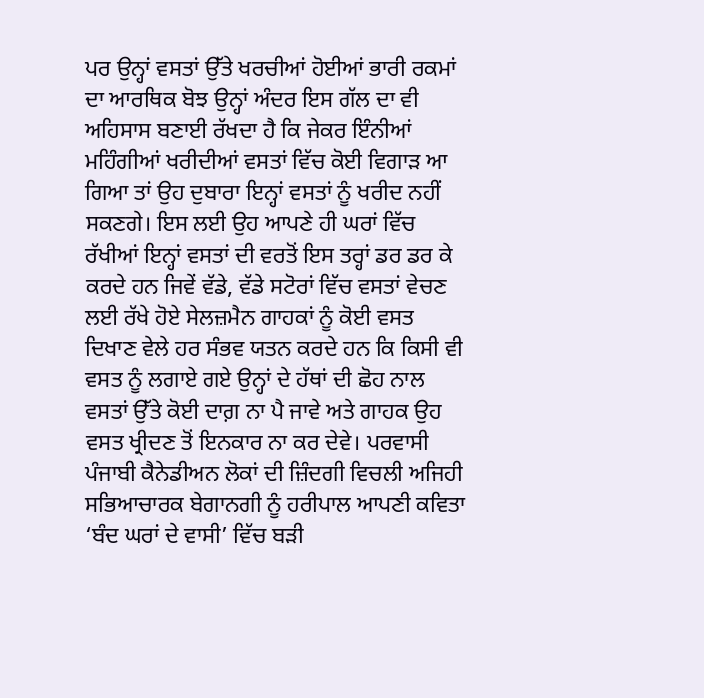ਪਰ ਉਨ੍ਹਾਂ ਵਸਤਾਂ ਉੱਤੇ ਖਰਚੀਆਂ ਹੋਈਆਂ ਭਾਰੀ ਰਕਮਾਂ ਦਾ ਆਰਥਿਕ ਬੋਝ ਉਨ੍ਹਾਂ ਅੰਦਰ ਇਸ ਗੱਲ ਦਾ ਵੀ ਅਹਿਸਾਸ ਬਣਾਈ ਰੱਖਦਾ ਹੈ ਕਿ ਜੇਕਰ ਇੰਨੀਆਂ ਮਹਿੰਗੀਆਂ ਖਰੀਦੀਆਂ ਵਸਤਾਂ ਵਿੱਚ ਕੋਈ ਵਿਗਾੜ ਆ ਗਿਆ ਤਾਂ ਉਹ ਦੁਬਾਰਾ ਇਨ੍ਹਾਂ ਵਸਤਾਂ ਨੂੰ ਖਰੀਦ ਨਹੀਂ ਸਕਣਗੇ। ਇਸ ਲਈ ਉਹ ਆਪਣੇ ਹੀ ਘਰਾਂ ਵਿੱਚ ਰੱਖੀਆਂ ਇਨ੍ਹਾਂ ਵਸਤਾਂ ਦੀ ਵਰਤੋਂ ਇਸ ਤਰ੍ਹਾਂ ਡਰ ਡਰ ਕੇ ਕਰਦੇ ਹਨ ਜਿਵੇਂ ਵੱਡੇ, ਵੱਡੇ ਸਟੋਰਾਂ ਵਿੱਚ ਵਸਤਾਂ ਵੇਚਣ ਲਈ ਰੱਖੇ ਹੋਏ ਸੇਲਜ਼ਮੈਨ ਗਾਹਕਾਂ ਨੂੰ ਕੋਈ ਵਸਤ ਦਿਖਾਣ ਵੇਲੇ ਹਰ ਸੰਭਵ ਯਤਨ ਕਰਦੇ ਹਨ ਕਿ ਕਿਸੀ ਵੀ ਵਸਤ ਨੂੰ ਲਗਾਏ ਗਏ ਉਨ੍ਹਾਂ ਦੇ ਹੱਥਾਂ ਦੀ ਛੋਹ ਨਾਲ ਵਸਤਾਂ ਉੱਤੇ ਕੋਈ ਦਾਗ਼ ਨਾ ਪੈ ਜਾਵੇ ਅਤੇ ਗਾਹਕ ਉਹ ਵਸਤ ਖ੍ਰੀਦਣ ਤੋਂ ਇਨਕਾਰ ਨਾ ਕਰ ਦੇਵੇ। ਪਰਵਾਸੀ ਪੰਜਾਬੀ ਕੈਨੇਡੀਅਨ ਲੋਕਾਂ ਦੀ ਜ਼ਿੰਦਗੀ ਵਿਚਲੀ ਅਜਿਹੀ ਸਭਿਆਚਾਰਕ ਬੇਗਾਨਗੀ ਨੂੰ ਹਰੀਪਾਲ ਆਪਣੀ ਕਵਿਤਾ ‘ਬੰਦ ਘਰਾਂ ਦੇ ਵਾਸੀ’ ਵਿੱਚ ਬੜੀ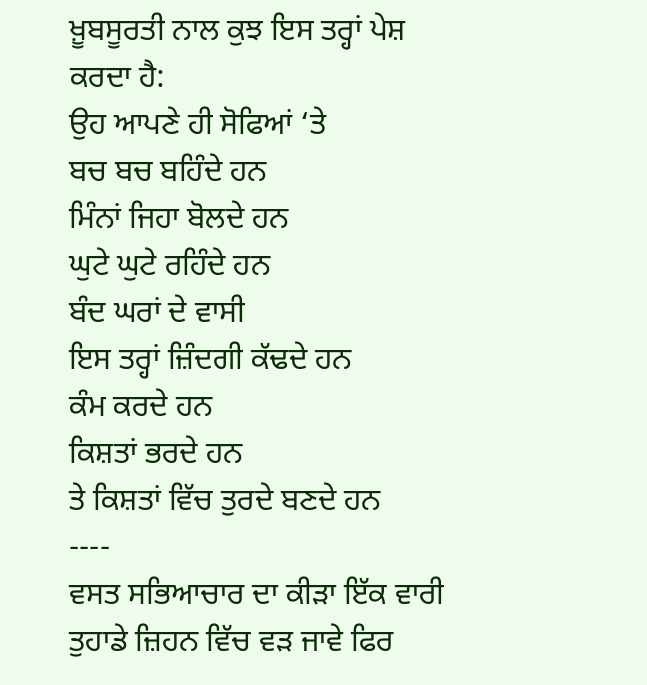ਖ਼ੂਬਸੂਰਤੀ ਨਾਲ ਕੁਝ ਇਸ ਤਰ੍ਹਾਂ ਪੇਸ਼ ਕਰਦਾ ਹੈ:
ਉਹ ਆਪਣੇ ਹੀ ਸੋਫਿਆਂ ‘ਤੇ
ਬਚ ਬਚ ਬਹਿੰਦੇ ਹਨ
ਮਿੰਨਾਂ ਜਿਹਾ ਬੋਲਦੇ ਹਨ
ਘੁਟੇ ਘੁਟੇ ਰਹਿੰਦੇ ਹਨ
ਬੰਦ ਘਰਾਂ ਦੇ ਵਾਸੀ
ਇਸ ਤਰ੍ਹਾਂ ਜ਼ਿੰਦਗੀ ਕੱਢਦੇ ਹਨ
ਕੰਮ ਕਰਦੇ ਹਨ
ਕਿਸ਼ਤਾਂ ਭਰਦੇ ਹਨ
ਤੇ ਕਿਸ਼ਤਾਂ ਵਿੱਚ ਤੁਰਦੇ ਬਣਦੇ ਹਨ
----
ਵਸਤ ਸਭਿਆਚਾਰ ਦਾ ਕੀੜਾ ਇੱਕ ਵਾਰੀ ਤੁਹਾਡੇ ਜ਼ਿਹਨ ਵਿੱਚ ਵੜ ਜਾਵੇ ਫਿਰ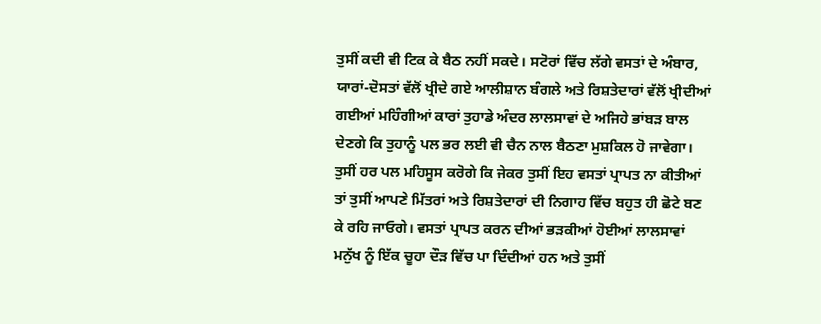ਤੁਸੀਂ ਕਦੀ ਵੀ ਟਿਕ ਕੇ ਬੈਠ ਨਹੀਂ ਸਕਦੇ। ਸਟੋਰਾਂ ਵਿੱਚ ਲੱਗੇ ਵਸਤਾਂ ਦੇ ਅੰਬਾਰ, ਯਾਰਾਂ-ਦੋਸਤਾਂ ਵੱਲੋਂ ਖ੍ਰੀਦੇ ਗਏ ਆਲੀਸ਼ਾਨ ਬੰਗਲੇ ਅਤੇ ਰਿਸ਼ਤੇਦਾਰਾਂ ਵੱਲੋਂ ਖ੍ਰੀਦੀਆਂ ਗਈਆਂ ਮਹਿੰਗੀਆਂ ਕਾਰਾਂ ਤੁਹਾਡੇ ਅੰਦਰ ਲਾਲਸਾਵਾਂ ਦੇ ਅਜਿਹੇ ਭਾਂਬੜ ਬਾਲ ਦੇਣਗੇ ਕਿ ਤੁਹਾਨੂੰ ਪਲ ਭਰ ਲਈ ਵੀ ਚੈਨ ਨਾਲ ਬੈਠਣਾ ਮੁਸ਼ਕਿਲ ਹੋ ਜਾਵੇਗਾ। ਤੁਸੀਂ ਹਰ ਪਲ ਮਹਿਸੂਸ ਕਰੋਗੇ ਕਿ ਜੇਕਰ ਤੁਸੀਂ ਇਹ ਵਸਤਾਂ ਪ੍ਰਾਪਤ ਨਾ ਕੀਤੀਆਂ ਤਾਂ ਤੁਸੀਂ ਆਪਣੇ ਮਿੱਤਰਾਂ ਅਤੇ ਰਿਸ਼ਤੇਦਾਰਾਂ ਦੀ ਨਿਗਾਹ ਵਿੱਚ ਬਹੁਤ ਹੀ ਛੋਟੇ ਬਣ ਕੇ ਰਹਿ ਜਾਓਗੇ। ਵਸਤਾਂ ਪ੍ਰਾਪਤ ਕਰਨ ਦੀਆਂ ਭੜਕੀਆਂ ਹੋਈਆਂ ਲਾਲਸਾਵਾਂ ਮਨੁੱਖ ਨੂੰ ਇੱਕ ਚੂਹਾ ਦੌੜ ਵਿੱਚ ਪਾ ਦਿੰਦੀਆਂ ਹਨ ਅਤੇ ਤੁਸੀਂ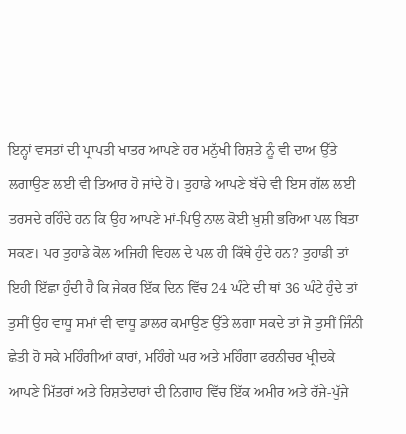ਇਨ੍ਹਾਂ ਵਸਤਾਂ ਦੀ ਪ੍ਰਾਪਤੀ ਖਾਤਰ ਆਪਣੇ ਹਰ ਮਨੁੱਖੀ ਰਿਸ਼ਤੇ ਨੂੰ ਵੀ ਦਾਅ ਉੱਤੇ ਲਗਾਉਣ ਲਈ ਵੀ ਤਿਆਰ ਹੋ ਜਾਂਦੇ ਹੋ। ਤੁਹਾਡੇ ਆਪਣੇ ਬੱਚੇ ਵੀ ਇਸ ਗੱਲ ਲਈ ਤਰਸਦੇ ਰਹਿੰਦੇ ਹਨ ਕਿ ਉਹ ਆਪਣੇ ਮਾਂ-ਪਿਉ ਨਾਲ ਕੋਈ ਖ਼ੁਸ਼ੀ ਭਰਿਆ ਪਲ ਬਿਤਾ ਸਕਣ। ਪਰ ਤੁਹਾਡੇ ਕੋਲ ਅਜਿਹੀ ਵਿਹਲ ਦੇ ਪਲ ਹੀ ਕਿੱਥੇ ਹੁੰਦੇ ਹਨ? ਤੁਹਾਡੀ ਤਾਂ ਇਹੀ ਇੱਛਾ ਹੁੰਦੀ ਹੈ ਕਿ ਜੇਕਰ ਇੱਕ ਦਿਨ ਵਿੱਚ 24 ਘੰਟੇ ਦੀ ਥਾਂ 36 ਘੰਟੇ ਹੁੰਦੇ ਤਾਂ ਤੁਸੀਂ ਉਹ ਵਾਧੂ ਸਮਾਂ ਵੀ ਵਾਧੂ ਡਾਲਰ ਕਮਾਉਣ ਉੱਤੇ ਲਗਾ ਸਕਦੇ ਤਾਂ ਜੋ ਤੁਸੀਂ ਜਿੰਨੀ ਛੇਤੀ ਹੋ ਸਕੇ ਮਹਿੰਗੀਆਂ ਕਾਰਾਂ, ਮਹਿੰਗੇ ਘਰ ਅਤੇ ਮਹਿੰਗਾ ਫਰਨੀਚਰ ਖ੍ਰੀਦਕੇ ਆਪਣੇ ਮਿੱਤਰਾਂ ਅਤੇ ਰਿਸ਼ਤੇਦਾਰਾਂ ਦੀ ਨਿਗਾਹ ਵਿੱਚ ਇੱਕ ਅਮੀਰ ਅਤੇ ਰੱਜੇ-ਪੁੱਜੇ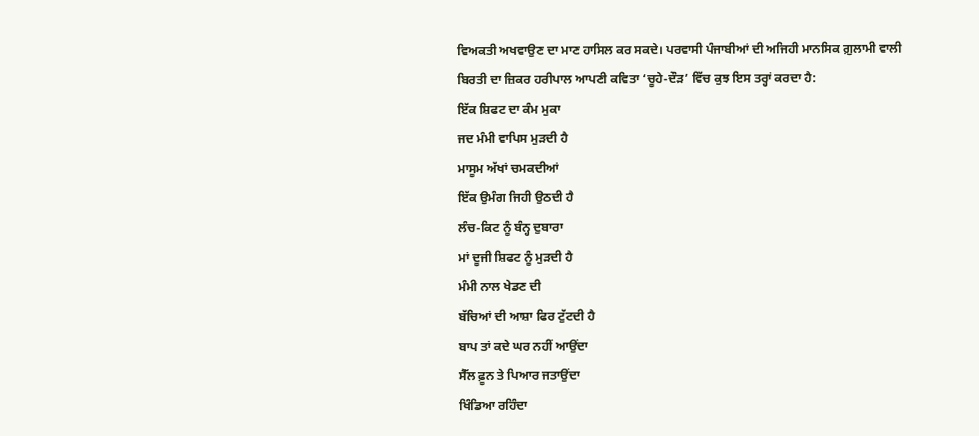ਵਿਅਕਤੀ ਅਖਵਾਉਣ ਦਾ ਮਾਣ ਹਾਸਿਲ ਕਰ ਸਕਦੇ। ਪਰਵਾਸੀ ਪੰਜਾਬੀਆਂ ਦੀ ਅਜਿਹੀ ਮਾਨਸਿਕ ਗ਼ੁਲਾਮੀ ਵਾਲੀ ਬਿਰਤੀ ਦਾ ਜ਼ਿਕਰ ਹਰੀਪਾਲ ਆਪਣੀ ਕਵਿਤਾ ‘ਚੂਹੇ-ਦੌੜ’ ਵਿੱਚ ਕੁਝ ਇਸ ਤਰ੍ਹਾਂ ਕਰਦਾ ਹੈ:
ਇੱਕ ਸ਼ਿਫਟ ਦਾ ਕੰਮ ਮੁਕਾ
ਜਦ ਮੰਮੀ ਵਾਪਿਸ ਮੁੜਦੀ ਹੈ
ਮਾਸੂਮ ਅੱਖਾਂ ਚਮਕਦੀਆਂ
ਇੱਕ ਉਮੰਗ ਜਿਹੀ ਉਠਦੀ ਹੈ
ਲੰਚ-ਕਿਟ ਨੂੰ ਬੰਨ੍ਹ ਦੁਬਾਰਾ
ਮਾਂ ਦੂਜੀ ਸ਼ਿਫਟ ਨੂੰ ਮੁੜਦੀ ਹੈ
ਮੰਮੀ ਨਾਲ ਖੇਡਣ ਦੀ
ਬੱਚਿਆਂ ਦੀ ਆਸ਼ਾ ਫਿਰ ਟੁੱਟਦੀ ਹੈ
ਬਾਪ ਤਾਂ ਕਦੇ ਘਰ ਨਹੀਂ ਆਉਂਦਾ
ਸੈੱਲ ਫ਼ੂਨ ਤੇ ਪਿਆਰ ਜਤਾਉਂਦਾ
ਖਿੰਡਿਆ ਰਹਿੰਦਾ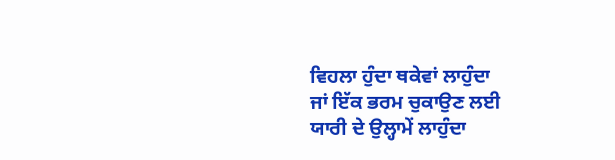ਵਿਹਲਾ ਹੁੰਦਾ ਥਕੇਵਾਂ ਲਾਹੁੰਦਾ
ਜਾਂ ਇੱਕ ਭਰਮ ਚੁਕਾਉਣ ਲਈ
ਯਾਰੀ ਦੇ ਉਲ੍ਹਾਮੇਂ ਲਾਹੁੰਦਾ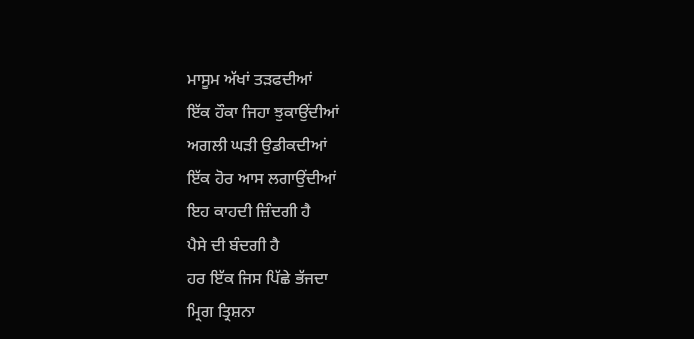ਮਾਸੂਮ ਅੱਖਾਂ ਤੜਫਦੀਆਂ
ਇੱਕ ਹੌਕਾ ਜਿਹਾ ਝੁਕਾਉਂਦੀਆਂ
ਅਗਲੀ ਘੜੀ ਉਡੀਕਦੀਆਂ
ਇੱਕ ਹੋਰ ਆਸ ਲਗਾਉਂਦੀਆਂ
ਇਹ ਕਾਹਦੀ ਜ਼ਿੰਦਗੀ ਹੈ
ਪੈਸੇ ਦੀ ਬੰਦਗੀ ਹੈ
ਹਰ ਇੱਕ ਜਿਸ ਪਿੱਛੇ ਭੱਜਦਾ
ਮ੍ਰਿਗ ਤ੍ਰਿਸ਼ਨਾ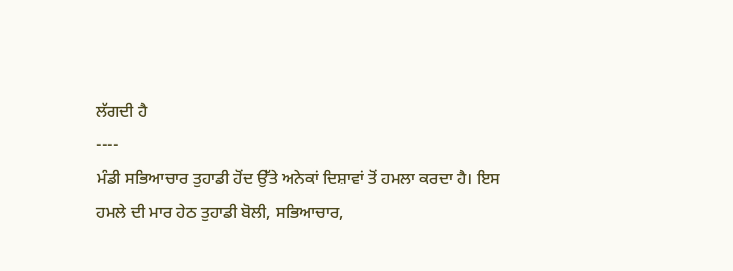ਲੱਗਦੀ ਹੈ
----
ਮੰਡੀ ਸਭਿਆਚਾਰ ਤੁਹਾਡੀ ਹੋਂਦ ਉੱਤੇ ਅਨੇਕਾਂ ਦਿਸ਼ਾਵਾਂ ਤੋਂ ਹਮਲਾ ਕਰਦਾ ਹੈ। ਇਸ ਹਮਲੇ ਦੀ ਮਾਰ ਹੇਠ ਤੁਹਾਡੀ ਬੋਲੀ, ਸਭਿਆਚਾਰ,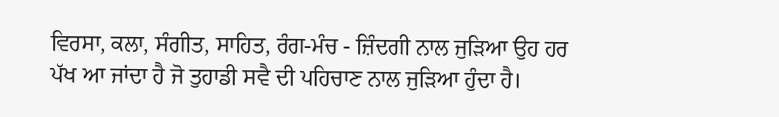ਵਿਰਸਾ, ਕਲਾ, ਸੰਗੀਤ, ਸਾਹਿਤ, ਰੰਗ-ਮੰਚ - ਜ਼ਿੰਦਗੀ ਨਾਲ ਜੁੜਿਆ ਉਹ ਹਰ ਪੱਖ ਆ ਜਾਂਦਾ ਹੈ ਜੋ ਤੁਹਾਡੀ ਸਵੈ ਦੀ ਪਹਿਚਾਣ ਨਾਲ ਜੁੜਿਆ ਹੁੰਦਾ ਹੈ।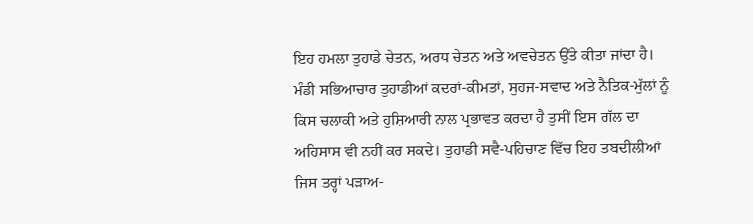ਇਹ ਹਮਲਾ ਤੁਹਾਡੇ ਚੇਤਨ, ਅਰਧ ਚੇਤਨ ਅਤੇ ਅਵਚੇਤਨ ਉੱਤੇ ਕੀਤਾ ਜਾਂਦਾ ਹੈ। ਮੰਡੀ ਸਭਿਆਚਾਰ ਤੁਹਾਡੀਆਂ ਕਦਰਾਂ-ਕੀਮਤਾਂ, ਸੁਹਜ-ਸਵਾਦ ਅਤੇ ਨੈਤਿਕ-ਮੁੱਲਾਂ ਨੂੰ ਕਿਸ ਚਲਾਕੀ ਅਤੇ ਹੁਸ਼ਿਆਰੀ ਨਾਲ ਪ੍ਰਭਾਵਤ ਕਰਦਾ ਹੈ ਤੁਸੀਂ ਇਸ ਗੱਲ ਦਾ ਅਹਿਸਾਸ ਵੀ ਨਹੀਂ ਕਰ ਸਕਦੇ। ਤੁਹਾਡੀ ਸਵੈ-ਪਹਿਚਾਣ ਵਿੱਚ ਇਹ ਤਬਦੀਲੀਆਂ ਜਿਸ ਤਰ੍ਹਾਂ ਪੜਾਅ-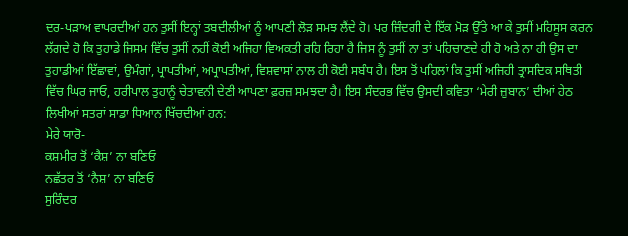ਦਰ-ਪੜਾਅ ਵਾਪਰਦੀਆਂ ਹਨ ਤੁਸੀਂ ਇਨ੍ਹਾਂ ਤਬਦੀਲੀਆਂ ਨੂੰ ਆਪਣੀ ਲੋੜ ਸਮਝ ਲੈਂਦੇ ਹੋ। ਪਰ ਜ਼ਿੰਦਗੀ ਦੇ ਇੱਕ ਮੋੜ ਉੱਤੇ ਆ ਕੇ ਤੁਸੀਂ ਮਹਿਸੂਸ ਕਰਨ ਲੱਗਦੇ ਹੋ ਕਿ ਤੁਹਾਡੇ ਜਿਸਮ ਵਿੱਚ ਤੁਸੀਂ ਨਹੀਂ ਕੋਈ ਅਜਿਹਾ ਵਿਅਕਤੀ ਰਹਿ ਰਿਹਾ ਹੈ ਜਿਸ ਨੂੰ ਤੁਸੀਂ ਨਾ ਤਾਂ ਪਹਿਚਾਣਦੇ ਹੀ ਹੋ ਅਤੇ ਨਾ ਹੀ ਉਸ ਦਾ ਤੁਹਾਡੀਆਂ ਇੱਛਾਵਾਂ, ਉਮੰਗਾਂ, ਪ੍ਰਾਪਤੀਆਂ, ਅਪ੍ਰਾਪਤੀਆਂ, ਵਿਸ਼ਵਾਸਾਂ ਨਾਲ ਹੀ ਕੋਈ ਸਬੰਧ ਹੈ। ਇਸ ਤੋਂ ਪਹਿਲਾਂ ਕਿ ਤੁਸੀਂ ਅਜਿਹੀ ਤ੍ਰਾਸਦਿਕ ਸਥਿਤੀ ਵਿੱਚ ਘਿਰ ਜਾਓ, ਹਰੀਪਾਲ ਤੁਹਾਨੂੰ ਚੇਤਾਵਨੀ ਦੇਣੀ ਆਪਣਾ ਫ਼ਰਜ਼ ਸਮਝਦਾ ਹੈ। ਇਸ ਸੰਦਰਭ ਵਿੱਚ ਉਸਦੀ ਕਵਿਤਾ ‘ਮੇਰੀ ਜ਼ੁਬਾਨ’ ਦੀਆਂ ਹੇਠ ਲਿਖੀਆਂ ਸਤਰਾਂ ਸਾਡਾ ਧਿਆਨ ਖਿੱਚਦੀਆਂ ਹਨ:
ਮੇਰੇ ਯਾਰੋ-
ਕਸ਼ਮੀਰ ਤੋਂ ‘ਕੈਸ਼’ ਨਾ ਬਣਿਓ
ਨਛੱਤਰ ਤੋਂ ‘ਨੈਸ਼’ ਨਾ ਬਣਿਓ
ਸੁਰਿੰਦਰ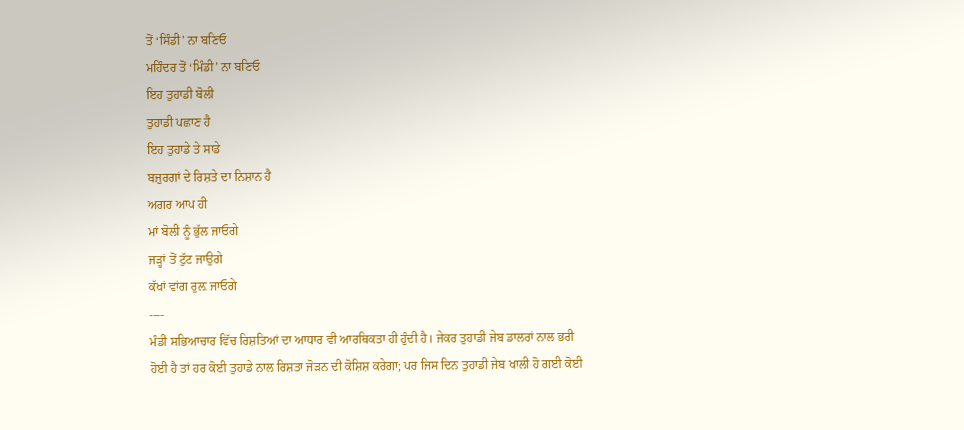ਤੋਂ ‘ਸਿੰਡੀ’ ਨਾ ਬਣਿਓ
ਮਹਿੰਦਰ ਤੋਂ ‘ਮਿੰਡੀ’ ਨਾ ਬਣਿਓ
ਇਹ ਤੁਹਾਡੀ ਬੋਲੀ
ਤੁਹਾਡੀ ਪਛਾਣ ਹੈ
ਇਹ ਤੁਹਾਡੇ ਤੇ ਸਾਡੇ
ਬਜ਼ੁਰਗਾਂ ਦੇ ਰਿਸ਼ਤੇ ਦਾ ਨਿਸ਼ਾਨ ਹੈ
ਅਗਰ ਆਪ ਹੀ
ਮਾਂ ਬੋਲੀ ਨੂੰ ਭੁੱਲ ਜਾਓਗੇ
ਜੜ੍ਹਾਂ ਤੋਂ ਟੁੱਟ ਜਾਉਗੇ
ਕੱਖਾਂ ਵਾਂਗ ਰੁਲ਼ ਜਾਓਗੇ
----
ਮੰਡੀ ਸਭਿਆਚਾਰ ਵਿੱਚ ਰਿਸ਼ਤਿਆਂ ਦਾ ਆਧਾਰ ਵੀ ਆਰਥਿਕਤਾ ਹੀ ਹੁੰਦੀ ਹੈ। ਜੇਕਰ ਤੁਹਾਡੀ ਜੇਬ ਡਾਲਰਾਂ ਨਾਲ ਭਰੀ ਹੋਈ ਹੈ ਤਾਂ ਹਰ ਕੋਈ ਤੁਹਾਡੇ ਨਾਲ ਰਿਸ਼ਤਾ ਜੋੜਨ ਦੀ ਕੋਸ਼ਿਸ਼ ਕਰੇਗਾ; ਪਰ ਜਿਸ ਦਿਨ ਤੁਹਾਡੀ ਜੇਬ ਖਾਲੀ ਹੋ ਗਈ ਕੋਈ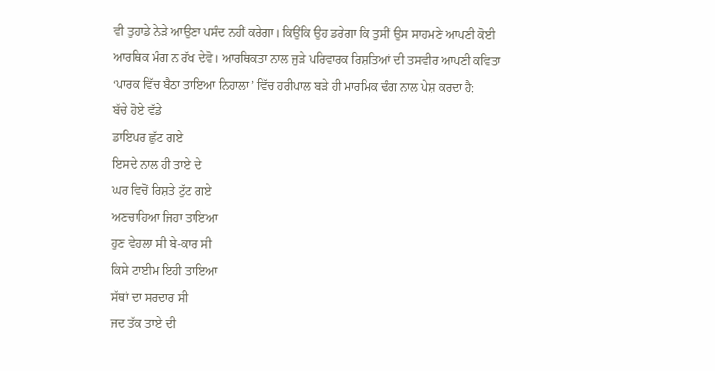ਵੀ ਤੁਹਾਡੇ ਨੇੜੇ ਆਉਣਾ ਪਸੰਦ ਨਹੀਂ ਕਰੇਗਾ। ਕਿਉਂਕਿ ਉਹ ਡਰੇਗਾ ਕਿ ਤੁਸੀਂ ਉਸ ਸਾਹਮਣੇ ਆਪਣੀ ਕੋਈ ਆਰਥਿਕ ਮੰਗ ਨ ਰੱਖ ਦੇਵੋ। ਆਰਥਿਕਤਾ ਨਾਲ ਜੁੜੇ ਪਰਿਵਾਰਕ ਰਿਸ਼ਤਿਆਂ ਦੀ ਤਸਵੀਰ ਆਪਣੀ ਕਵਿਤਾ ‘ਪਾਰਕ ਵਿੱਚ ਬੈਠਾ ਤਾਇਆ ਨਿਹਾਲਾ’ ਵਿੱਚ ਹਰੀਪਾਲ ਬੜੇ ਹੀ ਮਾਰਮਿਕ ਢੰਗ ਨਾਲ ਪੇਸ਼ ਕਰਦਾ ਹੈ:
ਬੱਚੇ ਹੋਏ ਵੱਡੇ
ਡਾਇਪਰ ਛੁੱਟ ਗਏ
ਇਸਦੇ ਨਾਲ ਹੀ ਤਾਏ ਦੇ
ਘਰ ਵਿਚੋਂ ਰਿਸ਼ਤੇ ਟੁੱਟ ਗਏ
ਅਣਚਾਹਿਆ ਜਿਹਾ ਤਾਇਆ
ਹੁਣ ਵੇਹਲਾ ਸੀ ਬੇ-ਕਾਰ ਸੀ
ਕਿਸੇ ਟਾਈਮ ਇਹੀ ਤਾਇਆ
ਸੱਥਾਂ ਦਾ ਸਰਦਾਰ ਸੀ
ਜਦ ਤੱਕ ਤਾਏ ਦੀ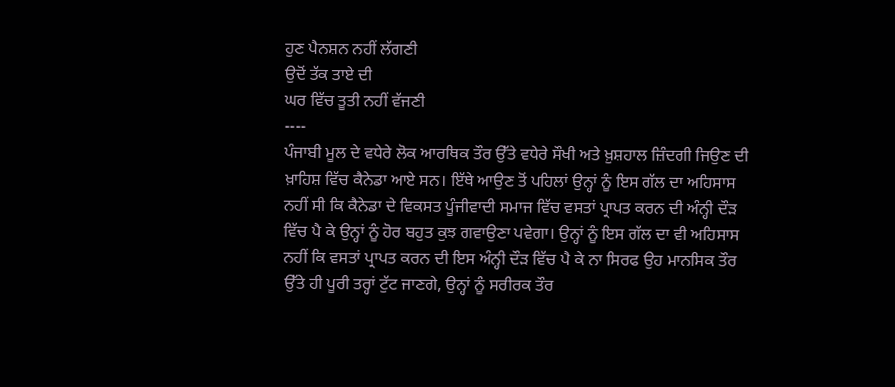ਹੁਣ ਪੈਨਸ਼ਨ ਨਹੀਂ ਲੱਗਣੀ
ਉਦੋਂ ਤੱਕ ਤਾਏ ਦੀ
ਘਰ ਵਿੱਚ ਤੂਤੀ ਨਹੀਂ ਵੱਜਣੀ
----
ਪੰਜਾਬੀ ਮੂਲ ਦੇ ਵਧੇਰੇ ਲੋਕ ਆਰਥਿਕ ਤੌਰ ਉੱਤੇ ਵਧੇਰੇ ਸੌਖੀ ਅਤੇ ਖ਼ੁਸ਼ਹਾਲ ਜ਼ਿੰਦਗੀ ਜਿਉਣ ਦੀ ਖ਼ਾਹਿਸ਼ ਵਿੱਚ ਕੈਨੇਡਾ ਆਏ ਸਨ। ਇੱਥੇ ਆਉਣ ਤੋਂ ਪਹਿਲਾਂ ਉਨ੍ਹਾਂ ਨੂੰ ਇਸ ਗੱਲ ਦਾ ਅਹਿਸਾਸ ਨਹੀਂ ਸੀ ਕਿ ਕੈਨੇਡਾ ਦੇ ਵਿਕਸਤ ਪੂੰਜੀਵਾਦੀ ਸਮਾਜ ਵਿੱਚ ਵਸਤਾਂ ਪ੍ਰਾਪਤ ਕਰਨ ਦੀ ਅੰਨ੍ਹੀ ਦੌੜ ਵਿੱਚ ਪੈ ਕੇ ਉਨ੍ਹਾਂ ਨੂੰ ਹੋਰ ਬਹੁਤ ਕੁਝ ਗਵਾਉਣਾ ਪਵੇਗਾ। ਉਨ੍ਹਾਂ ਨੂੰ ਇਸ ਗੱਲ ਦਾ ਵੀ ਅਹਿਸਾਸ ਨਹੀਂ ਕਿ ਵਸਤਾਂ ਪ੍ਰਾਪਤ ਕਰਨ ਦੀ ਇਸ ਅੰਨ੍ਹੀ ਦੌੜ ਵਿੱਚ ਪੈ ਕੇ ਨਾ ਸਿਰਫ ਉਹ ਮਾਨਸਿਕ ਤੌਰ ਉੱਤੇ ਹੀ ਪੂਰੀ ਤਰ੍ਹਾਂ ਟੁੱਟ ਜਾਣਗੇ, ਉਨ੍ਹਾਂ ਨੂੰ ਸਰੀਰਕ ਤੌਰ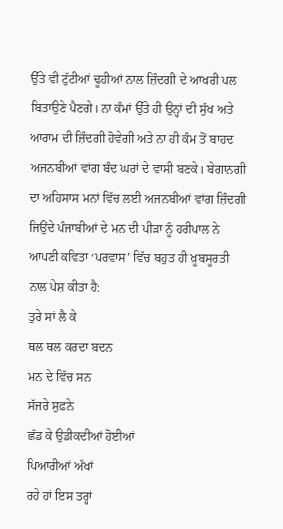ਉੱਤੇ ਵੀ ਟੁੱਟੀਆਂ ਢੂਹੀਆਂ ਨਾਲ ਜ਼ਿੰਦਗੀ ਦੇ ਆਖਰੀ ਪਲ ਬਿਤਾਉਣੇ ਪੈਣਗੇ। ਨਾ ਕੰਮਾਂ ਉੱਤੇ ਹੀ ਉਨ੍ਹਾਂ ਦੀ ਸੁੱਖ ਅਤੇ ਆਰਾਮ ਦੀ ਜ਼ਿੰਦਗੀ ਹੋਵੇਗੀ ਅਤੇ ਨਾ ਹੀ ਕੰਮ ਤੋਂ ਬਾਹਦ ਅਜਨਬੀਆਂ ਵਾਂਗ ਬੰਦ ਘਰਾਂ ਦੇ ਵਾਸੀ ਬਣਕੇ। ਬੇਗਾਨਗੀ ਦਾ ਅਹਿਸਾਸ ਮਨਾਂ ਵਿੱਚ ਲਈ ਅਜਨਬੀਆਂ ਵਾਂਗ ਜ਼ਿੰਦਗੀ ਜਿਉਂਦੇ ਪੰਜਾਬੀਆਂ ਦੇ ਮਨ ਦੀ ਪੀੜਾ ਨੂੰ ਹਰੀਪਾਲ ਨੇ ਆਪਣੀ ਕਵਿਤਾ ‘ਪਰਵਾਸ’ ਵਿੱਚ ਬਹੁਤ ਹੀ ਖ਼ੂਬਸੂਰਤੀ ਨਾਲ ਪੇਸ਼ ਕੀਤਾ ਹੈ:
ਤੁਰੇ ਸਾਂ ਲੈ ਕੇ
ਥਲ ਥਲ ਕਰਦਾ ਬਦਨ
ਮਨ ਦੇ ਵਿੱਚ ਸਨ
ਸੱਜਰੇ ਸੁਫ਼ਨੇ
ਛੱਡ ਕੇ ਉਡੀਕਦੀਆਂ ਹੋਈਆਂ
ਪਿਆਰੀਆਂ ਅੱਖਾਂ
ਰਹੇ ਹਾਂ ਇਸ ਤਰ੍ਹਾਂ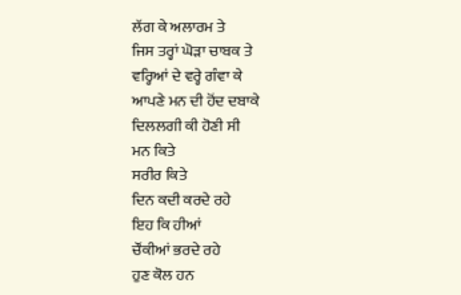ਲੱਗ ਕੇ ਅਲਾਰਮ ਤੇ
ਜਿਸ ਤਰ੍ਹਾਂ ਘੋੜਾ ਚਾਬਕ ਤੇ
ਵਰ੍ਹਿਆਂ ਦੇ ਵਰ੍ਹੇ ਗੰਵਾ ਕੇ
ਆਪਣੇ ਮਨ ਦੀ ਹੋਂਦ ਦਬਾਕੇ
ਦਿਲਲਗੀ ਕੀ ਹੋਣੀ ਸੀ
ਮਨ ਕਿਤੇ
ਸਰੀਰ ਕਿਤੇ
ਦਿਨ ਕਦੀ ਕਰਦੇ ਰਹੇ
ਇਹ ਕਿ ਹੀਆਂ
ਚੌਂਕੀਆਂ ਭਰਦੇ ਰਹੇ
ਹੁਣ ਕੋਲ ਹਨ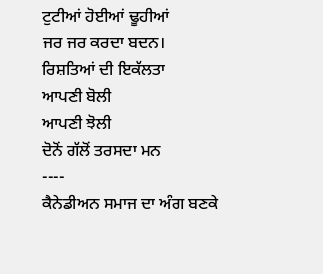ਟੁਟੀਆਂ ਹੋਈਆਂ ਢੂਹੀਆਂ
ਜਰ ਜਰ ਕਰਦਾ ਬਦਨ।
ਰਿਸ਼ਤਿਆਂ ਦੀ ਇਕੱਲਤਾ
ਆਪਣੀ ਬੋਲੀ
ਆਪਣੀ ਝੋਲੀ
ਦੋਨੋਂ ਗੱਲੋਂ ਤਰਸਦਾ ਮਨ
----
ਕੈਨੇਡੀਅਨ ਸਮਾਜ ਦਾ ਅੰਗ ਬਣਕੇ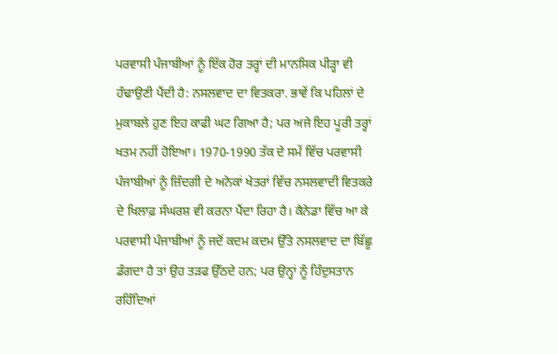ਪਰਵਾਸੀ ਪੰਜਾਬੀਆਂ ਨੂੰ ਇੱਕ ਹੋਰ ਤਰ੍ਹਾਂ ਦੀ ਮਾਨਸਿਕ ਪੀੜ੍ਹਾ ਵੀ ਹੰਢਾਉਣੀ ਪੈਂਦੀ ਹੈ: ਨਸਲਵਾਦ ਦਾ ਵਿਤਕਰਾ. ਭਾਵੇਂ ਕਿ ਪਹਿਲਾਂ ਦੇ ਮੁਕਾਬਲੇ ਹੁਣ ਇਹ ਕਾਫੀ ਘਟ ਗਿਆ ਹੈ; ਪਰ ਅਜੇ ਇਹ ਪੂਰੀ ਤਰ੍ਹਾਂ ਖਤਮ ਨਹੀਂ ਹੋਇਆ। 1970-1990 ਤੱਕ ਦੇ ਸਮੇਂ ਵਿੱਚ ਪਰਵਾਸੀ ਪੰਜਾਬੀਆਂ ਨੂੰ ਜ਼ਿੰਦਗੀ ਦੇ ਅਨੇਕਾਂ ਖੇਤਰਾਂ ਵਿੱਚ ਨਸਲਵਾਦੀ ਵਿਤਕਰੇ ਦੇ ਖਿਲਾਫ਼ ਸੰਘਰਸ਼ ਵੀ ਕਰਨਾ ਪੈਂਦਾ ਰਿਹਾ ਹੈ। ਕੈਨੇਡਾ ਵਿੱਚ ਆ ਕੇ ਪਰਵਾਸੀ ਪੰਜਾਬੀਆਂ ਨੂੰ ਜਦੋਂ ਕਦਮ ਕਦਮ ਉੱਤੇ ਨਸਲਵਾਦ ਦਾ ਬਿੱਛੂ ਡੰਗਦਾ ਹੈ ਤਾਂ ਉਹ ਤੜਫ ਉੱਠਦੇ ਹਨ; ਪਰ ਉਨ੍ਹਾਂ ਨੂੰ ਹਿੰਦੁਸਤਾਨ ਰਹਿੰਦਿਆਂ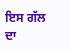ਇਸ ਗੱਲ ਦਾ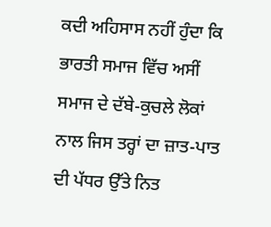ਕਦੀ ਅਹਿਸਾਸ ਨਹੀਂ ਹੁੰਦਾ ਕਿ ਭਾਰਤੀ ਸਮਾਜ ਵਿੱਚ ਅਸੀਂ ਸਮਾਜ ਦੇ ਦੱਬੇ-ਕੁਚਲੇ ਲੋਕਾਂ ਨਾਲ ਜਿਸ ਤਰ੍ਹਾਂ ਦਾ ਜ਼ਾਤ-ਪਾਤ ਦੀ ਪੱਧਰ ਉੱਤੇ ਨਿਤ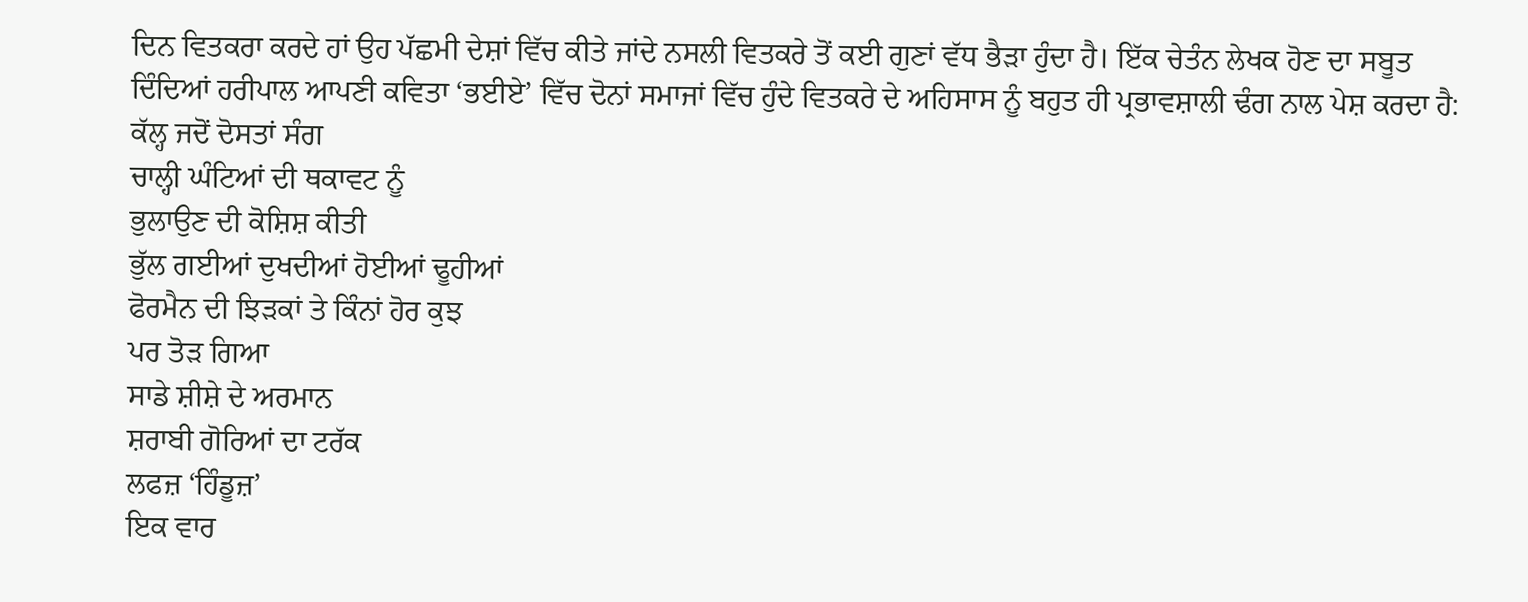ਦਿਨ ਵਿਤਕਰਾ ਕਰਦੇ ਹਾਂ ਉਹ ਪੱਛਮੀ ਦੇਸ਼ਾਂ ਵਿੱਚ ਕੀਤੇ ਜਾਂਦੇ ਨਸਲੀ ਵਿਤਕਰੇ ਤੋਂ ਕਈ ਗੁਣਾਂ ਵੱਧ ਭੈੜਾ ਹੁੰਦਾ ਹੈ। ਇੱਕ ਚੇਤੰਨ ਲੇਖਕ ਹੋਣ ਦਾ ਸਬੂਤ ਦਿੰਦਿਆਂ ਹਰੀਪਾਲ ਆਪਣੀ ਕਵਿਤਾ ‘ਭਈਏ’ ਵਿੱਚ ਦੋਨਾਂ ਸਮਾਜਾਂ ਵਿੱਚ ਹੁੰਦੇ ਵਿਤਕਰੇ ਦੇ ਅਹਿਸਾਸ ਨੂੰ ਬਹੁਤ ਹੀ ਪ੍ਰਭਾਵਸ਼ਾਲੀ ਢੰਗ ਨਾਲ ਪੇਸ਼ ਕਰਦਾ ਹੈ:
ਕੱਲ੍ਹ ਜਦੋਂ ਦੋਸਤਾਂ ਸੰਗ
ਚਾਲ੍ਹੀ ਘੰਟਿਆਂ ਦੀ ਥਕਾਵਟ ਨੂੰ
ਭੁਲਾਉਣ ਦੀ ਕੋਸ਼ਿਸ਼ ਕੀਤੀ
ਭੁੱਲ ਗਈਆਂ ਦੁਖਦੀਆਂ ਹੋਈਆਂ ਢੂਹੀਆਂ
ਫੋਰਮੈਨ ਦੀ ਝਿੜਕਾਂ ਤੇ ਕਿੰਨਾਂ ਹੋਰ ਕੁਝ
ਪਰ ਤੋੜ ਗਿਆ
ਸਾਡੇ ਸ਼ੀਸ਼ੇ ਦੇ ਅਰਮਾਨ
ਸ਼ਰਾਬੀ ਗੋਰਿਆਂ ਦਾ ਟਰੱਕ
ਲਫਜ਼ ‘ਹਿੰਡੂਜ਼’
ਇਕ ਵਾਰ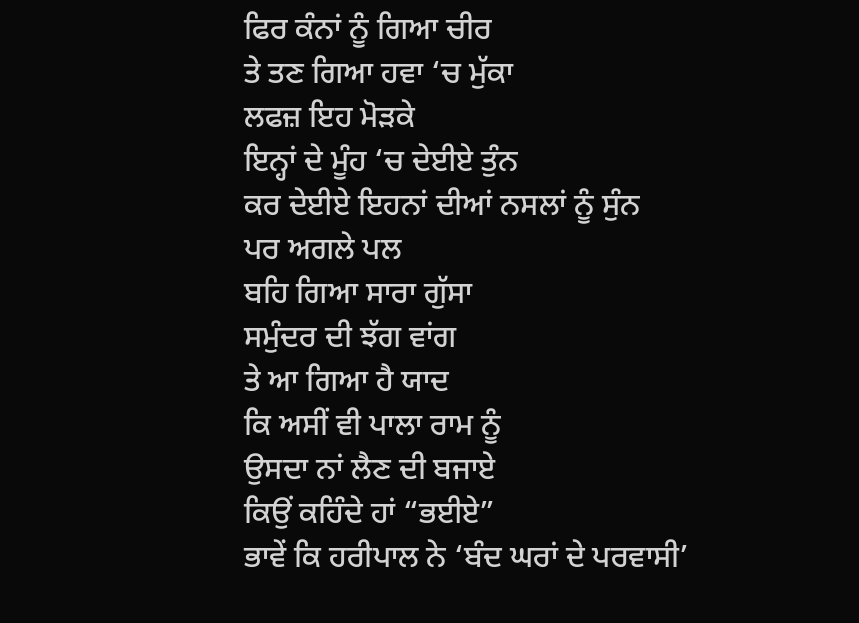ਫਿਰ ਕੰਨਾਂ ਨੂੰ ਗਿਆ ਚੀਰ
ਤੇ ਤਣ ਗਿਆ ਹਵਾ ‘ਚ ਮੁੱਕਾ
ਲਫਜ਼ ਇਹ ਮੋੜਕੇ
ਇਨ੍ਹਾਂ ਦੇ ਮੂੰਹ ‘ਚ ਦੇਈਏ ਤੁੰਨ
ਕਰ ਦੇਈਏ ਇਹਨਾਂ ਦੀਆਂ ਨਸਲਾਂ ਨੂੰ ਸੁੰਨ
ਪਰ ਅਗਲੇ ਪਲ
ਬਹਿ ਗਿਆ ਸਾਰਾ ਗੁੱਸਾ
ਸਮੁੰਦਰ ਦੀ ਝੱਗ ਵਾਂਗ
ਤੇ ਆ ਗਿਆ ਹੈ ਯਾਦ
ਕਿ ਅਸੀਂ ਵੀ ਪਾਲਾ ਰਾਮ ਨੂੰ
ਉਸਦਾ ਨਾਂ ਲੈਣ ਦੀ ਬਜਾਏ
ਕਿਉਂ ਕਹਿੰਦੇ ਹਾਂ “ਭਈਏ”
ਭਾਵੇਂ ਕਿ ਹਰੀਪਾਲ ਨੇ ‘ਬੰਦ ਘਰਾਂ ਦੇ ਪਰਵਾਸੀ’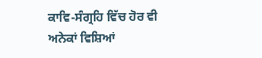ਕਾਵਿ-ਸੰਗ੍ਰਹਿ ਵਿੱਚ ਹੋਰ ਵੀ ਅਨੇਕਾਂ ਵਿਸ਼ਿਆਂ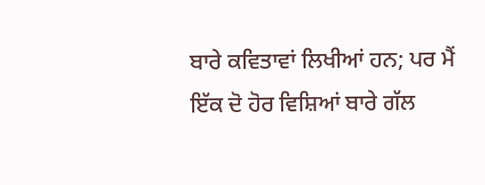ਬਾਰੇ ਕਵਿਤਾਵਾਂ ਲਿਖੀਆਂ ਹਨ; ਪਰ ਮੈਂ ਇੱਕ ਦੋ ਹੋਰ ਵਿਸ਼ਿਆਂ ਬਾਰੇ ਗੱਲ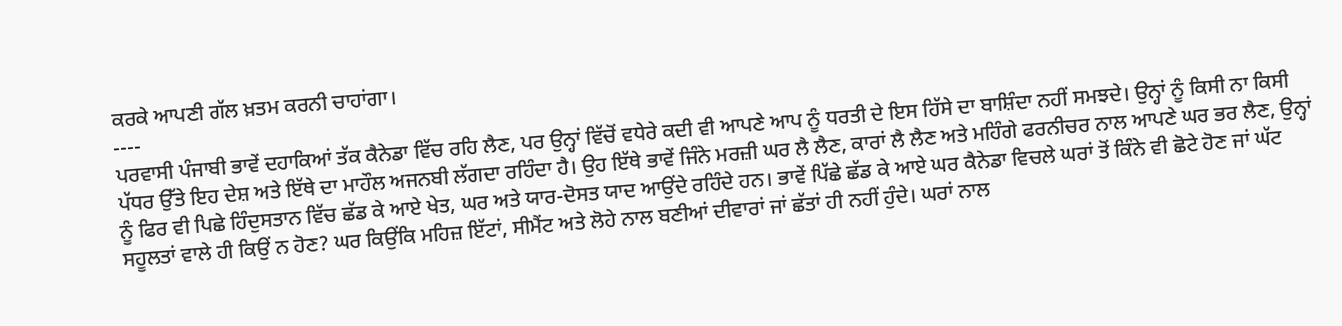ਕਰਕੇ ਆਪਣੀ ਗੱਲ ਖ਼ਤਮ ਕਰਨੀ ਚਾਹਾਂਗਾ।
----
ਪਰਵਾਸੀ ਪੰਜਾਬੀ ਭਾਵੇਂ ਦਹਾਕਿਆਂ ਤੱਕ ਕੈਨੇਡਾ ਵਿੱਚ ਰਹਿ ਲੈਣ, ਪਰ ਉਨ੍ਹਾਂ ਵਿੱਚੋਂ ਵਧੇਰੇ ਕਦੀ ਵੀ ਆਪਣੇ ਆਪ ਨੂੰ ਧਰਤੀ ਦੇ ਇਸ ਹਿੱਸੇ ਦਾ ਬਾਸ਼ਿੰਦਾ ਨਹੀਂ ਸਮਝਦੇ। ਉਨ੍ਹਾਂ ਨੂੰ ਕਿਸੀ ਨਾ ਕਿਸੀ ਪੱਧਰ ਉੱਤੇ ਇਹ ਦੇਸ਼ ਅਤੇ ਇੱਥੇ ਦਾ ਮਾਹੌਲ ਅਜਨਬੀ ਲੱਗਦਾ ਰਹਿੰਦਾ ਹੈ। ਉਹ ਇੱਥੇ ਭਾਵੇਂ ਜਿੰਨੇ ਮਰਜ਼ੀ ਘਰ ਲੈ ਲੈਣ, ਕਾਰਾਂ ਲੈ ਲੈਣ ਅਤੇ ਮਹਿੰਗੇ ਫਰਨੀਚਰ ਨਾਲ ਆਪਣੇ ਘਰ ਭਰ ਲੈਣ, ਉਨ੍ਹਾਂ ਨੂੰ ਫਿਰ ਵੀ ਪਿਛੇ ਹਿੰਦੁਸਤਾਨ ਵਿੱਚ ਛੱਡ ਕੇ ਆਏ ਖੇਤ, ਘਰ ਅਤੇ ਯਾਰ-ਦੋਸਤ ਯਾਦ ਆਉਂਦੇ ਰਹਿੰਦੇ ਹਨ। ਭਾਵੇਂ ਪਿੱਛੇ ਛੱਡ ਕੇ ਆਏ ਘਰ ਕੈਨੇਡਾ ਵਿਚਲੇ ਘਰਾਂ ਤੋਂ ਕਿੰਨੇ ਵੀ ਛੋਟੇ ਹੋਣ ਜਾਂ ਘੱਟ ਸਹੂਲਤਾਂ ਵਾਲੇ ਹੀ ਕਿਉਂ ਨ ਹੋਣ? ਘਰ ਕਿਉਂਕਿ ਮਹਿਜ਼ ਇੱਟਾਂ, ਸੀਮੈਂਟ ਅਤੇ ਲੋਹੇ ਨਾਲ ਬਣੀਆਂ ਦੀਵਾਰਾਂ ਜਾਂ ਛੱਤਾਂ ਹੀ ਨਹੀਂ ਹੁੰਦੇ। ਘਰਾਂ ਨਾਲ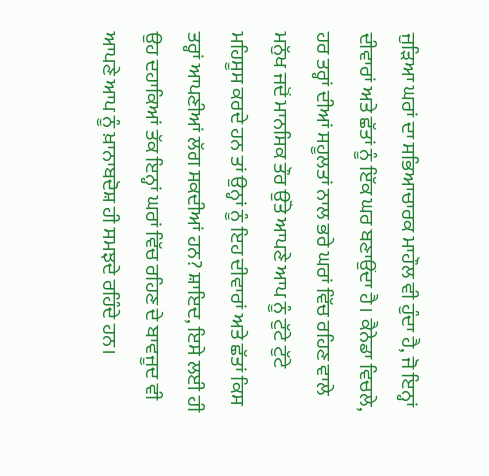ਜੁੜਿਆ ਘਰਾਂ ਦਾ ਸਭਿਆਚਾਰਕ ਮਾਹੌਲ ਵੀ ਹੁੰਦਾ ਹੈ, ਜੋ ਇਨ੍ਹਾਂ ਦੀਵਾਰਾਂ ਅਤੇ ਛੱਤਾਂ ਨੂੰ ਇੱਕ ਘਰ ਬਣਾਉਂਦਾ ਹੈ। ਕੈਨੇਡਾ ਵਿਚਲੇ, ਹਰ ਤਰ੍ਹਾਂ ਦੀਆਂ ਸਹੂਲਤਾਂ ਨਾਲ ਭਰੇ ਘਰਾਂ ਵਿੱਚ ਰਹਿਣ ਵਾਲੇ ਮਨੁੱਖ ਜਦੋਂ ਮਾਨਸਿਕ ਤੌਰ ਉੱਤੇ ਆਪਣੇ ਆਪ ਨੂੰ ਟੁੱਟੇ ਟੁੱਟੇ ਮਹਿਸੂਸ ਕਰਦੇ ਹਨ ਤਾਂ ਉਨ੍ਹਾਂ ਨੂੰ ਇਹ ਦੀਵਾਰਾਂ ਅਤੇ ਛੱਤਾਂ ਕਿਸ ਤਰ੍ਹਾਂ ਆਪਣੀਆਂ ਲੱਗ ਸਕਦੀਆਂ ਹਨ? ਸ਼ਾਇਦ, ਇਸੇ ਲਈ ਹੀ ਉਹ ਦਹਾਕਿਆਂ ਤੱਕ ਇਨ੍ਹਾਂ ਘਰਾਂ ਵਿੱਚ ਰਹਿਣ ਦੇ ਬਾਵਜੂਦ ਵੀ ਆਪਣੇ ਆਪ ਨੂੰ ਖ਼ਾਨਾਬਦੋਸ਼ ਹੀ ਸਮਝਦੇ ਰਹਿੰਦੇ ਹਨ।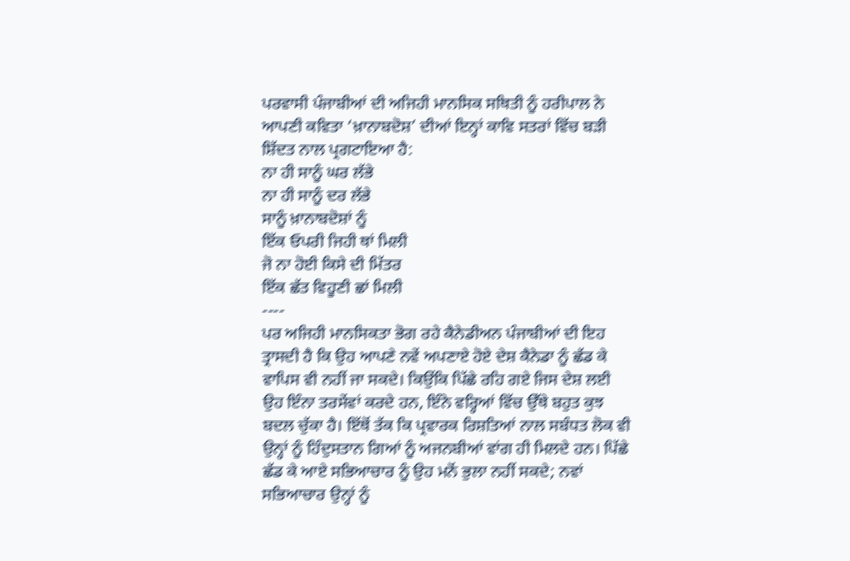ਪਰਵਾਸੀ ਪੰਜਾਬੀਆਂ ਦੀ ਅਜਿਹੀ ਮਾਨਸਿਕ ਸਥਿਤੀ ਨੂੰ ਹਰੀਪਾਲ ਨੇ ਆਪਣੀ ਕਵਿਤਾ ‘ਖ਼ਾਨਾਬਦੋਸ਼’ ਦੀਆਂ ਇਨ੍ਹਾਂ ਕਾਵਿ ਸਤਰਾਂ ਵਿੱਚ ਬੜੀ ਸ਼ਿੱਦਤ ਨਾਲ ਪ੍ਰਗਟਾਇਆ ਹੈ:
ਨਾ ਹੀ ਸਾਨੂੰ ਘਰ ਲੱਭੇ
ਨਾ ਹੀ ਸਾਨੂੰ ਦਰ ਲੱਭੇ
ਸਾਨੂੰ ਖ਼ਾਨਾਬਦੋਸ਼ਾਂ ਨੂੰ
ਇੱਕ ਓਪਰੀ ਜਿਹੀ ਥਾਂ ਮਿਲੀ
ਜੋ ਨਾ ਹੋਈ ਕਿਸੇ ਦੀ ਮਿੱਤਰ
ਇੱਕ ਛੱਤ ਵਿਹੂਣੀ ਛਾਂ ਮਿਲੀ
----
ਪਰ ਅਜਿਹੀ ਮਾਨਸਿਕਤਾ ਭੋਗ ਰਹੇ ਕੈਨੇਡੀਅਨ ਪੰਜਾਬੀਆਂ ਦੀ ਇਹ ਤ੍ਰਾਸਦੀ ਹੈ ਕਿ ਉਹ ਆਪਣੇ ਨਵੇਂ ਅਪਣਾਏ ਹੋਏ ਦੇਸ਼ ਕੈਨੇਡਾ ਨੂੰ ਛੱਡ ਕੇ ਵਾਪਿਸ ਵੀ ਨਹੀਂ ਜਾ ਸਕਦੇ। ਕਿਉਂਕਿ ਪਿੱਛੇ ਰਹਿ ਗਏ ਜਿਸ ਦੇਸ਼ ਲਈ ਉਹ ਇੰਨਾ ਤਰਸੇਂਵਾਂ ਕਰਦੇ ਹਨ, ਇੰਨੇ ਵਰ੍ਹਿਆਂ ਵਿੱਚ ਉੱਥੇ ਬਹੁਤ ਕੁਝ ਬਦਲ ਚੁੱਕਾ ਹੈ। ਇੱਥੋਂ ਤੱਕ ਕਿ ਪ੍ਰਵਾਰਕ ਰਿਸ਼ਤਿਆਂ ਨਾਲ ਸਬੰਧਤ ਲੋਕ ਵੀ ਉਨ੍ਹਾਂ ਨੂੰ ਹਿੰਦੁਸਤਾਨ ਗਿਆਂ ਨੂੰ ਅਜਨਬੀਆਂ ਵਾਂਗ ਹੀ ਮਿਲਦੇ ਹਨ। ਪਿੱਛੇ ਛੱਡ ਕੇ ਆਏ ਸਭਿਆਚਾਰ ਨੂੰ ਉਹ ਮਨੋਂ ਭੁਲਾ ਨਹੀਂ ਸਕਦੇ; ਨਵਾਂ ਸਭਿਆਚਾਰ ਉਨ੍ਹਾਂ ਨੂੰ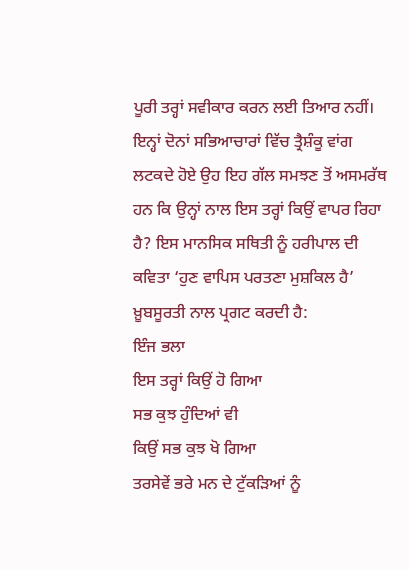ਪੂਰੀ ਤਰ੍ਹਾਂ ਸਵੀਕਾਰ ਕਰਨ ਲਈ ਤਿਆਰ ਨਹੀਂ। ਇਨ੍ਹਾਂ ਦੋਨਾਂ ਸਭਿਆਚਾਰਾਂ ਵਿੱਚ ਤ੍ਰੈਸ਼ੰਕੂ ਵਾਂਗ ਲਟਕਦੇ ਹੋਏ ਉਹ ਇਹ ਗੱਲ ਸਮਝਣ ਤੋਂ ਅਸਮਰੱਥ ਹਨ ਕਿ ਉਨ੍ਹਾਂ ਨਾਲ ਇਸ ਤਰ੍ਹਾਂ ਕਿਉਂ ਵਾਪਰ ਰਿਹਾ ਹੈ? ਇਸ ਮਾਨਸਿਕ ਸਥਿਤੀ ਨੂੰ ਹਰੀਪਾਲ ਦੀ ਕਵਿਤਾ ‘ਹੁਣ ਵਾਪਿਸ ਪਰਤਣਾ ਮੁਸ਼ਕਿਲ ਹੈ’ ਖ਼ੂਬਸੂਰਤੀ ਨਾਲ ਪ੍ਰਗਟ ਕਰਦੀ ਹੈ:
ਇੰਜ ਭਲਾ
ਇਸ ਤਰ੍ਹਾਂ ਕਿਉਂ ਹੋ ਗਿਆ
ਸਭ ਕੁਝ ਹੁੰਦਿਆਂ ਵੀ
ਕਿਉਂ ਸਭ ਕੁਝ ਖੋ ਗਿਆ
ਤਰਸੇਵੇਂ ਭਰੇ ਮਨ ਦੇ ਟੁੱਕੜਿਆਂ ਨੂੰ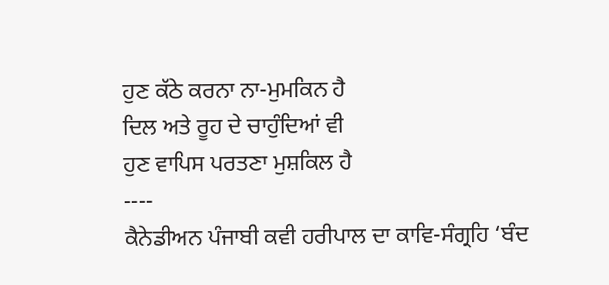ਹੁਣ ਕੱਠੇ ਕਰਨਾ ਨਾ-ਮੁਮਕਿਨ ਹੈ
ਦਿਲ ਅਤੇ ਰੂਹ ਦੇ ਚਾਹੁੰਦਿਆਂ ਵੀ
ਹੁਣ ਵਾਪਿਸ ਪਰਤਣਾ ਮੁਸ਼ਕਿਲ ਹੈ
----
ਕੈਨੇਡੀਅਨ ਪੰਜਾਬੀ ਕਵੀ ਹਰੀਪਾਲ ਦਾ ਕਾਵਿ-ਸੰਗ੍ਰਹਿ ‘ਬੰਦ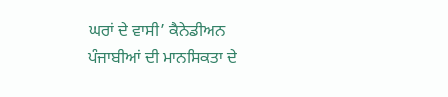ਘਰਾਂ ਦੇ ਵਾਸੀ’ ਕੈਨੇਡੀਅਨ ਪੰਜਾਬੀਆਂ ਦੀ ਮਾਨਸਿਕਤਾ ਦੇ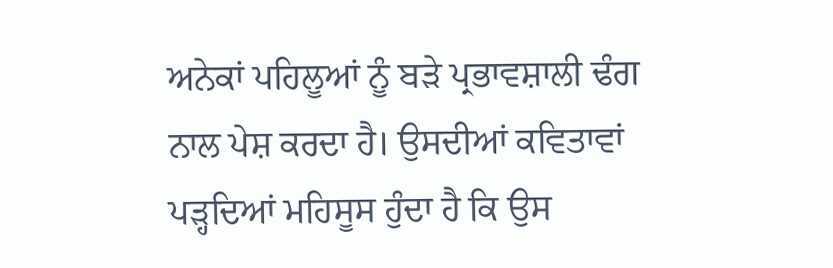ਅਨੇਕਾਂ ਪਹਿਲੂਆਂ ਨੂੰ ਬੜੇ ਪ੍ਰਭਾਵਸ਼ਾਲੀ ਢੰਗ ਨਾਲ ਪੇਸ਼ ਕਰਦਾ ਹੈ। ਉਸਦੀਆਂ ਕਵਿਤਾਵਾਂ ਪੜ੍ਹਦਿਆਂ ਮਹਿਸੂਸ ਹੁੰਦਾ ਹੈ ਕਿ ਉਸ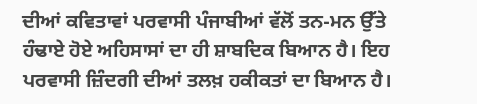ਦੀਆਂ ਕਵਿਤਾਵਾਂ ਪਰਵਾਸੀ ਪੰਜਾਬੀਆਂ ਵੱਲੋਂ ਤਨ-ਮਨ ਉੱਤੇ ਹੰਢਾਏ ਹੋਏ ਅਹਿਸਾਸਾਂ ਦਾ ਹੀ ਸ਼ਾਬਦਿਕ ਬਿਆਨ ਹੈ। ਇਹ ਪਰਵਾਸੀ ਜ਼ਿੰਦਗੀ ਦੀਆਂ ਤਲਖ਼ ਹਕੀਕਤਾਂ ਦਾ ਬਿਆਨ ਹੈ।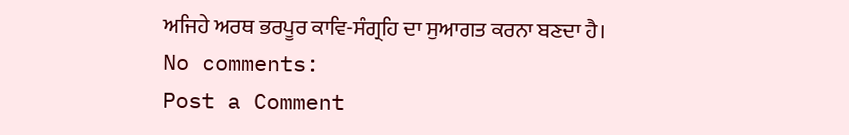ਅਜਿਹੇ ਅਰਥ ਭਰਪੂਰ ਕਾਵਿ-ਸੰਗ੍ਰਹਿ ਦਾ ਸੁਆਗਤ ਕਰਨਾ ਬਣਦਾ ਹੈ।
No comments:
Post a Comment